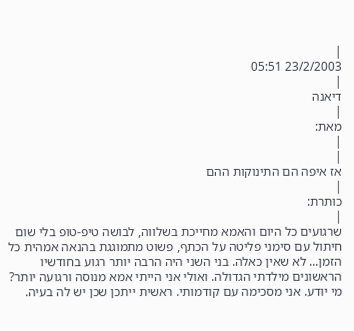|
23/2/2003 05:51
|
דיאנה
|
מאת:
|
|
אז איפה הם התינוקות ההם
|
כותרת:
|
שרגועים כל היום והאמא מחייכת בשלווה, לבושה טיפ-טופ בלי שום חיתול עם סימני פליטה על הכתף, פשוט מתמוגגת בהנאה אמהית כל הזמן... לא שאין כאלה. בני השני היה הרבה יותר רגוע בחודשיו הראשונים מילדתי הגדולה. ואולי אני הייתי אמא מנוסה ורגועה יותר? מי יודע. אני מסכימה עם קודמותי. ראשית ייתכן שכן יש לה בעיה.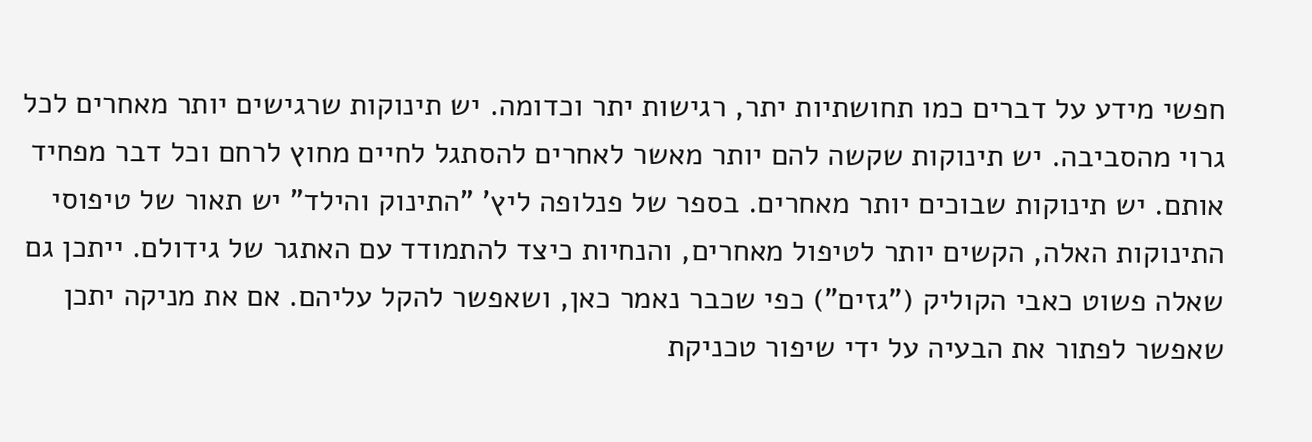חפשי מידע על דברים כמו תחושתיות יתר, רגישות יתר וכדומה. יש תינוקות שרגישים יותר מאחרים לכל גרוי מהסביבה. יש תינוקות שקשה להם יותר מאשר לאחרים להסתגל לחיים מחוץ לרחם וכל דבר מפחיד אותם. יש תינוקות שבוכים יותר מאחרים. בספר של פנלופה ליץ' "התינוק והילד" יש תאור של טיפוסי התינוקות האלה, הקשים יותר לטיפול מאחרים, והנחיות כיצד להתמודד עם האתגר של גידולם. ייתכן גם שאלה פשוט כאבי הקוליק ("גזים") כפי שכבר נאמר כאן, ושאפשר להקל עליהם. אם את מניקה יתכן שאפשר לפתור את הבעיה על ידי שיפור טכניקת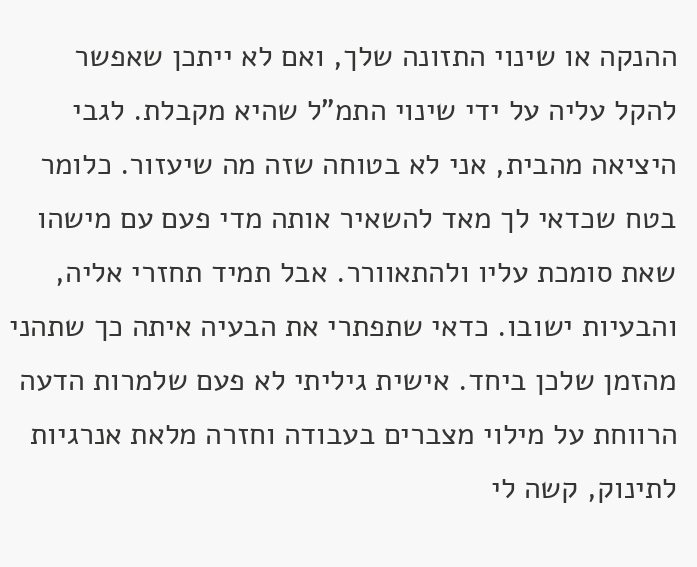ההנקה או שינוי התזונה שלך, ואם לא ייתכן שאפשר להקל עליה על ידי שינוי התמ"ל שהיא מקבלת. לגבי היציאה מהבית, אני לא בטוחה שזה מה שיעזור. כלומר בטח שכדאי לך מאד להשאיר אותה מדי פעם עם מישהו שאת סומכת עליו ולהתאוורר. אבל תמיד תחזרי אליה, והבעיות ישובו. כדאי שתפתרי את הבעיה איתה כך שתהני מהזמן שלכן ביחד. אישית גיליתי לא פעם שלמרות הדעה הרווחת על מילוי מצברים בעבודה וחזרה מלאת אנרגיות לתינוק, קשה לי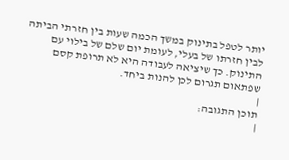יותר לטפל בתינוק במשך הכמה שעות בין חזרתי הביתה לבין חזרתו של בעלי, לעומת יום שלם של בילוי עם התינוק. כך שיציאה לעבודה היא לא תרופת קסם שפתאום תגרום לכן להנות ביחד.
|
תוכן התגובה:
|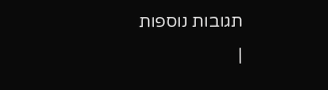תגובות נוספות
|